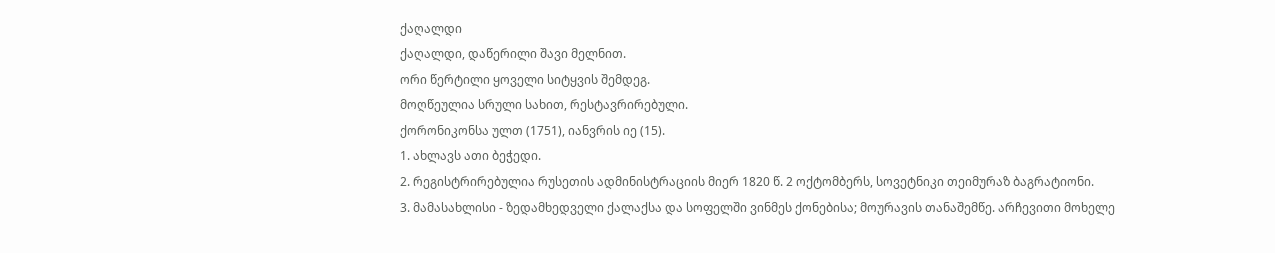ქაღალდი
ქაღალდი, დაწერილი შავი მელნით.
ორი წერტილი ყოველი სიტყვის შემდეგ.
მოღწეულია სრული სახით, რესტავრირებული.
ქორონიკონსა ულთ (1751), იანვრის იე (15).
1. ახლავს ათი ბეჭედი.
2. რეგისტრირებულია რუსეთის ადმინისტრაციის მიერ 1820 წ. 2 ოქტომბერს, სოვეტნიკი თეიმურაზ ბაგრატიონი.
3. მამასახლისი - ზედამხედველი ქალაქსა და სოფელში ვინმეს ქონებისა; მოურავის თანაშემწე. არჩევითი მოხელე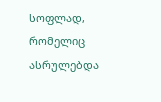სოფლად, რომელიც ასრულებდა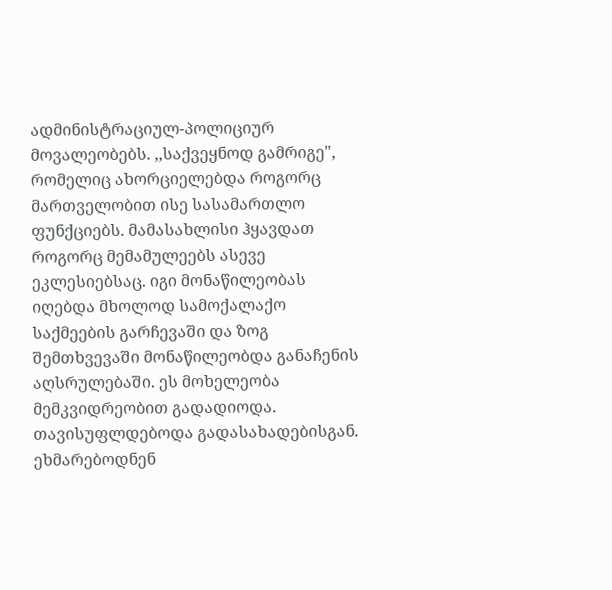ადმინისტრაციულ-პოლიციურ მოვალეობებს. ,,საქვეყნოდ გამრიგე", რომელიც ახორციელებდა როგორც მართველობით ისე სასამართლო ფუნქციებს. მამასახლისი ჰყავდათ როგორც მემამულეებს ასევე ეკლესიებსაც. იგი მონაწილეობას იღებდა მხოლოდ სამოქალაქო საქმეების გარჩევაში და ზოგ შემთხვევაში მონაწილეობდა განაჩენის აღსრულებაში. ეს მოხელეობა მემკვიდრეობით გადადიოდა. თავისუფლდებოდა გადასახადებისგან. ეხმარებოდნენ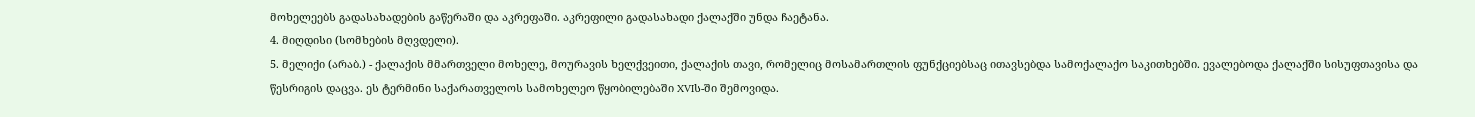მოხელეებს გადასახადების გაწერაში და აკრეფაში. აკრეფილი გადასახადი ქალაქში უნდა ჩაეტანა.
4. მიღდისი (სომხების მღვდელი).
5. მელიქი (არაბ.) - ქალაქის მმართველი მოხელე, მოურავის ხელქვეითი, ქალაქის თავი, რომელიც მოსამართლის ფუნქციებსაც ითავსებდა სამოქალაქო საკითხებში. ევალებოდა ქალაქში სისუფთავისა და წესრიგის დაცვა. ეს ტერმინი საქარათველოს სამოხელეო წყობილებაში XVIს-ში შემოვიდა.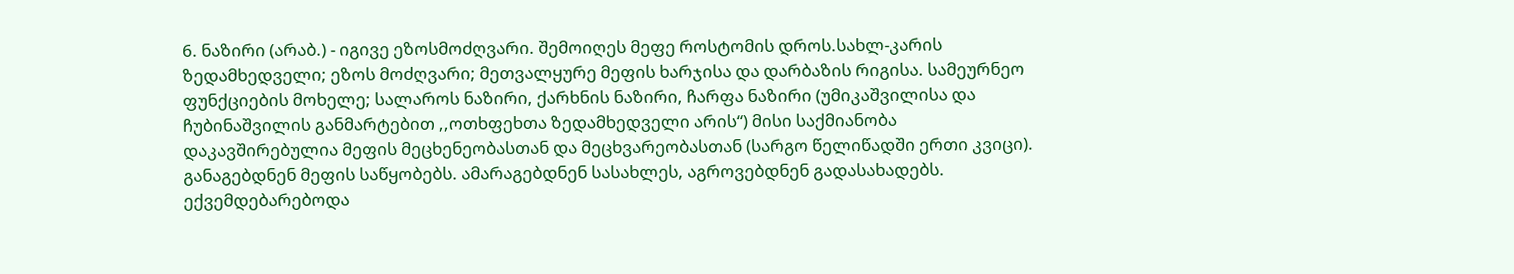6. ნაზირი (არაბ.) - იგივე ეზოსმოძღვარი. შემოიღეს მეფე როსტომის დროს.სახლ-კარის ზედამხედველი; ეზოს მოძღვარი; მეთვალყურე მეფის ხარჯისა და დარბაზის რიგისა. სამეურნეო ფუნქციების მოხელე; სალაროს ნაზირი, ქარხნის ნაზირი, ჩარფა ნაზირი (უმიკაშვილისა და ჩუბინაშვილის განმარტებით ,,ოთხფეხთა ზედამხედველი არის“) მისი საქმიანობა დაკავშირებულია მეფის მეცხენეობასთან და მეცხვარეობასთან (სარგო წელიწადში ერთი კვიცი). განაგებდნენ მეფის საწყობებს. ამარაგებდნენ სასახლეს, აგროვებდნენ გადასახადებს. ექვემდებარებოდა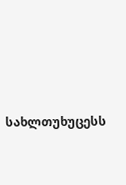სახლთუხუცესს